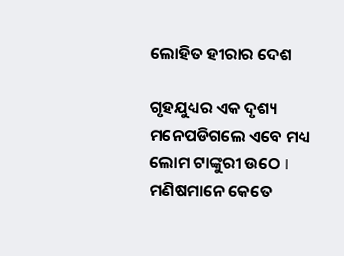ଲୋହିତ ହୀରାର ଦେଶ

ଗୃହଯୁଧ୍ୟର ଏକ ଦୃଶ୍ୟ ମନେପଡିଗଲେ ଏବେ ମଧ୍ୟ ଲୋମ ଟାଙ୍କୁରୀ ଉଠେ I ମଣିଷମାନେ କେତେ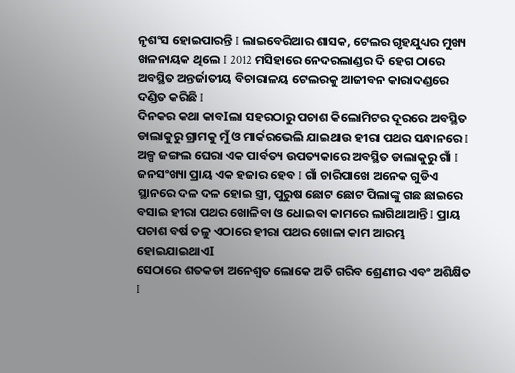ନୃଶଂସ ହୋଇପାରନ୍ତି I ଲାଇବେରିଆର ଶାସକ, ଟେଲର ଗୃହଯୁଧ୍ୟର ମୁଖ୍ୟ ଖଳନାୟକ ଥିଲେ I 2012 ମସିହାରେ ନେଦରଲାଣ୍ଡର ଦି ହେଗ ଠାରେ ଅବସ୍ଥିତ ଅନ୍ତର୍ଜାତୀୟ ବିଚାରାଳୟ ଟେଲରକୁ ଆଜୀବନ କାରାଦଣ୍ଡରେ ଦଣ୍ଡିତ କରିଛି I
ଦିନକର କଥା କାବIଲା ସହରଠାରୁ ପଚାଶ କିଲୋମିଟର ଦୂରରେ ଅବସ୍ଥିତ ଡାଲାକୁରୁ ଗ୍ରାମକୁ ମୁଁ ଓ ମାର୍କରଭେଲି ଯାଇଥାଉ ହୀରା ପଥର ସନ୍ଧାନରେ I ଅଳ୍ପ ଜଙ୍ଗଲ ଘେରା ଏକ ପାର୍ବତ୍ୟ ଉପତ୍ୟକାରେ ଅବସ୍ଥିତ ଡାଲାକୁରୁ ଗାଁ I ଜନସଂଖ୍ୟା ପ୍ରାୟ ଏକ ହଜାର ହେବ I ଗାଁ ଚାରିପାଖେ ଅନେକ ଗୁଡିଏ ସ୍ଥାନରେ ଦଳ ଦଳ ହୋଇ ସ୍ତ୍ରୀ, ପୁରୁଷ ଛୋଟ ଛୋଟ ପିଲାଙ୍କୁ ଗଛ ଛାଇରେ ବସାଇ ହୀରା ପଥର ଖୋଳିବା ଓ ଧୋଇବା କାମରେ ଲାଗିଥାଆନ୍ତି I ପ୍ରାୟ ପଚାଶ ବର୍ଷ ତଳୁ ଏଠାରେ ହୀରା ପଥର ଖୋଳା କାମ ଆରମ୍ଭ ହୋଇଯାଇଥାଏI
ସେଠାରେ ଶତକଡା ଅନେଶ୍ୱତ ଲୋକେ ଅତି ଗରିବ ଶ୍ରେଣୀର ଏବଂ ଅଶିକ୍ଷିତ I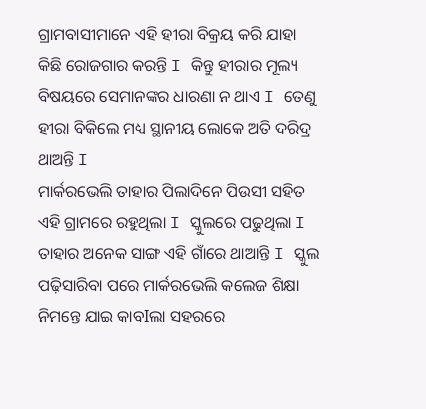ଗ୍ରାମବାସୀମାନେ ଏହି ହୀରା ବିକ୍ରୟ କରି ଯାହା କିଛି ରୋଜଗାର କରନ୍ତି I କିନ୍ତୁ ହୀରାର ମୂଲ୍ୟ ବିଷୟରେ ସେମାନଙ୍କର ଧାରଣା ନ ଥାଏ I ତେଣୁ ହୀରା ବିକିଲେ ମଧ୍ୟ ସ୍ଥାନୀୟ ଲୋକେ ଅତି ଦରିଦ୍ର ଥାଅନ୍ତି I
ମାର୍କରଭେଲି ତାହାର ପିଲାଦିନେ ପିଉସୀ ସହିତ ଏହି ଗ୍ରାମରେ ରହୁଥିଲା I ସ୍କୁଲରେ ପଢୁଥିଲା I ତାହାର ଅନେକ ସାଙ୍ଗ ଏହି ଗାଁରେ ଥାଆନ୍ତି I ସ୍କୁଲ ପଢ଼ିସାରିବା ପରେ ମାର୍କରଭେଲି କଲେଜ ଶିକ୍ଷା ନିମନ୍ତେ ଯାଇ କାବIଲା ସହରରେ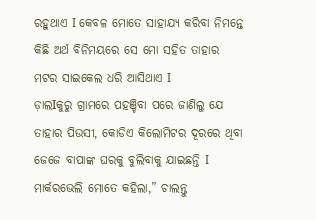ରହୁଥାଏ I କେବଳ ମୋତେ ସାହାଯ୍ୟ କରିବା ନିମନ୍ତେ କିଛି ଅର୍ଥ ବିନିମୟରେ ସେ ମୋ ସହିତ ତାହାର ମଟର ସାଇକେଲ ଧରି ଆସିଥାଏ I
ଡ଼ାଲIକୁରୁ ଗ୍ରାମରେ ପହଞ୍ଚିବା ପରେ ଜାଣିଲୁ ଯେ ତାହାର ପିଉସୀ, କୋଡିଏ କିଲୋମିଟର ଦୂରରେ ଥିବା ଜେଜେ ବାପାଙ୍କ ଘରକୁ ବୁଲିବାକୁ ଯାଇଛନ୍ତି I ମାର୍କରଭେଲି ମୋତେ କହିଲା,” ଚାଲନ୍ତୁ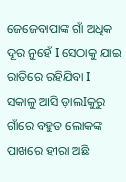ଜେଜେବାପାଙ୍କ ଗାଁ ଅଧିକ ଦୂର ନୁହେଁ I ସେଠାକୁ ଯାଇ ରାତିରେ ରହିଯିବା I ସକାଳୁ ଆସି ଡ଼ାଲIକୁରୁ ଗାଁରେ ବହୁତ ଲୋକଙ୍କ ପାଖରେ ହୀରା ଅଛି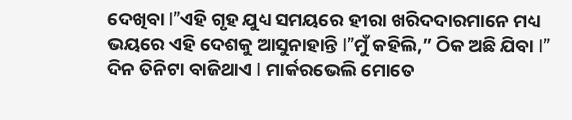ଦେଖିବା I”ଏହି ଗୃହ ଯୁଧ୍ୟ ସମୟରେ ହୀରା ଖରିଦଦାରମାନେ ମଧ୍ୟ ଭୟରେ ଏହି ଦେଶକୁ ଆସୁନାହାନ୍ତି I”ମୁଁ କହିଲି,” ଠିକ ଅଛି ଯିବା I”
ଦିନ ତିନିଟା ବାଜିଥାଏ I ମାର୍କରଭେଲି ମୋତେ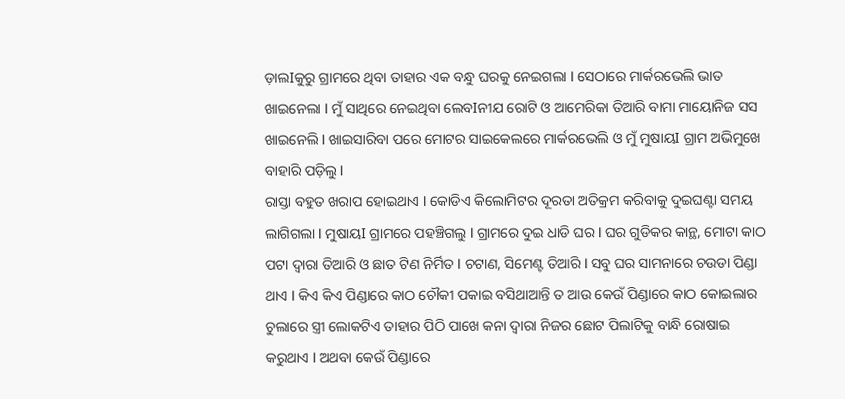ଡ଼ାଲIକୁରୁ ଗ୍ରାମରେ ଥିବା ତାହାର ଏକ ବନ୍ଧୁ ଘରକୁ ନେଇଗଲା I ସେଠାରେ ମାର୍କରଭେଲି ଭାତ ଖାଇନେଲା I ମୁଁ ସାଥିରେ ନେଇଥିବା ଲେବIନୀଯ ରୋଟି ଓ ଆମେରିକା ତିଆରି ବାମା ମାୟୋନିଜ ସସ ଖାଇନେଲି I ଖାଇସାରିବା ପରେ ମୋଟର ସାଇକେଲରେ ମାର୍କରଭେଲି ଓ ମୁଁ ମୁଷାୟI ଗ୍ରାମ ଅଭିମୁଖେ ବାହାରି ପଡ଼ିଲୁ I
ରାସ୍ତା ବହୁତ ଖରାପ ହୋଇଥାଏ I କୋଡିଏ କିଲୋମିଟର ଦୂରତା ଅତିକ୍ରମ କରିବାକୁ ଦୁଇଘଣ୍ଟା ସମୟ ଲାଗିଗଲା I ମୁଷାୟI ଗ୍ରାମରେ ପହଞ୍ଚିଗଲୁ I ଗ୍ରାମରେ ଦୁଇ ଧାଡି ଘର I ଘର ଗୁଡିକର କାନ୍ଥ, ମୋଟା କାଠ ପଟା ଦ୍ୱାରା ତିଆରି ଓ ଛାତ ଟିଣ ନିର୍ମିତ I ଚଟାଣ, ସିମେଣ୍ଟ ତିଆରି I ସବୁ ଘର ସାମନାରେ ଚଉଡା ପିଣ୍ଡା ଥାଏ I କିଏ କିଏ ପିଣ୍ଡାରେ କାଠ ଚୌକୀ ପକାଇ ବସିଥାଆନ୍ତି ତ ଆଉ କେଉଁ ପିଣ୍ଡାରେ କାଠ କୋଇଲାର ଚୁଲାରେ ସ୍ତ୍ରୀ ଲୋକଟିଏ ତାହାର ପିଠି ପାଖେ କନା ଦ୍ୱାରା ନିଜର ଛୋଟ ପିଲାଟିକୁ ବାନ୍ଧି ରୋଷାଇ କରୁଥାଏ I ଅଥବା କେଉଁ ପିଣ୍ଡାରେ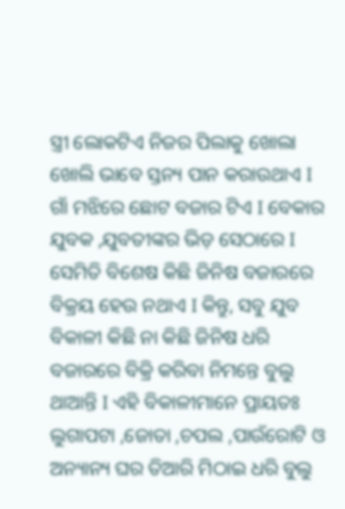ସ୍ତ୍ରୀ ଲୋକଟିଏ ନିଜର ପିଲାକୁ ଖୋଲା ଖୋଲି ଭାବେ ସ୍ତନ୍ୟ ପାନ କରାଉଥାଏ I ଗାଁ ମଝିରେ ଛୋଟ ବଜାର ଟିଏ I ବେକାର ଯୁବକ ,ଯୁବତୀଙ୍କର ଭିଡ଼ ସେଠାରେ I ସେମିତି ବିଶେଷ କିଛି ଜିନିଷ ବଜାରରେ ବିକ୍ରୟ ହେଉ ନଥାଏ I କିନ୍ତୁ, ସବୁ ଯୁବ ବିକାଳୀ କିଛି ନା କିଛି ଜିନିଷ ଧରି ବଜାରରେ ବିକ୍ରି କରିବା ନିମନ୍ତେ ବୁଲୁ ଥାଆନ୍ତି I ଏହି ବିକାଳୀମାନେ ପ୍ରାୟତଃ ଲୁଗାପଟା ,ଜୋତା ,ଚପଲ ,ପାଉଁରୋଟି ଓ ଅନ୍ୟାନ୍ୟ ଘର ତିଆରି ମିଠାଇ ଧରି ବୁଲୁ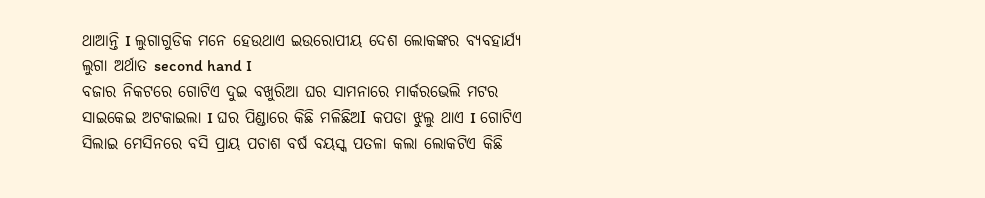ଥାଆନ୍ତି I ଲୁଗାଗୁଡିକ ମନେ ହେଉଥାଏ ଇଉରୋପୀୟ ଦେଶ ଲୋକଙ୍କର ବ୍ୟବହାର୍ଯ୍ୟ ଲୁଗା ଅର୍ଥାତ second hand I
ବଜାର ନିକଟରେ ଗୋଟିଏ ଦୁଇ ବଖୁରିଆ ଘର ସାମନାରେ ମାର୍କରଭେଲି ମଟର ସାଇକେଇ ଅଟକାଇଲା I ଘର ପିଣ୍ଡାରେ କିଛି ମଳିଛିଅI କପଡା ଝୁଲୁ ଥାଏ I ଗୋଟିଏ ସିଲାଇ ମେସିନରେ ବସି ପ୍ରାୟ ପଚାଶ ବର୍ଷ ବୟସ୍କ ପତଳା କଲା ଲୋକଟିଏ କିଛି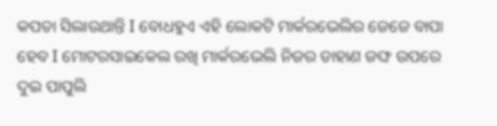କପଡା ସିଲାଉଥାନ୍ତି I ବୋଧହୁଏ ଏହି ଲୋକଟି ମାର୍କରଭେଲିର ଜେଜେ ବାପା ହେବ I ମୋଟରସାଇକେଲ ରଖି ମାର୍କରଭେଲି ନିଜର ଡାହାଣ ଜଙ୍ଘ ଉପରେ ଦୁଇ ପାପୁଲି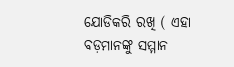ଯୋଡିକରି ରଖି ( ଏହା ବଡ଼ମାନଙ୍କୁ ସମ୍ମାନ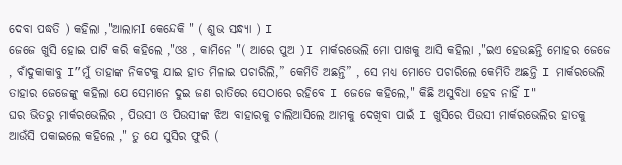ଦେବା ପଦ୍ଧତି ) କହିଲା ,"ଆଲାମI କେନ୍ଦେକି " ( ଶୁଭ ସନ୍ଧ୍ୟା ) I
ଜେଜେ ଖୁସି ହୋଇ ପାଟି କରି କହିଲେ ,"ଓଃ , କାମିନେ "( ଆରେ ପୁଅ )I ମାର୍କରଭେଲି ମୋ ପାଖକୁ ଆସି କହିଲା ,"ଇଏ ହେଉଛନ୍ତି ମୋହର ଜେଜେ , ବାଁଦୁକାକାବୁ I”ମୁଁ ତାହାଙ୍କ ନିକଟକୁ ଯାଇ ହାତ ମିଳାଇ ପଚାରିଲି,” କେମିତି ଅଛନ୍ତି” , ସେ ମଧ୍ୟ ମୋତେ ପଚାରିଲେ କେମିତି ଅଛନ୍ତି I ମାର୍କରଭେଲି ତାହାର ଜେଜେଙ୍କୁ କହିଲା ଯେ ସେମାନେ ଦୁଇ ଜଣ ରାତିରେ ସେଠାରେ ରହିବେ I ଜେଜେ କହିଲେ," କିଛି ଅସୁବିଧା ହେବ ନାହିଁ I"
ଘର ଭିତରୁ ମାର୍କରଭେଲିର , ପିଉସୀ ଓ ପିଉସୀଙ୍କ ଝିଅ ବାହାରକୁ ଚାଲିଆସିଲେ ଆମକୁ ଦେଖିବା ପାଇଁ I ଖୁସିରେ ପିଉସୀ ମାର୍କରଭେଲିର ହାତକୁ ଆଉଁସି ପକାଇଲେ କହିଲେ ," ତୁ ଯେ ସୁସିର ଫୁରି (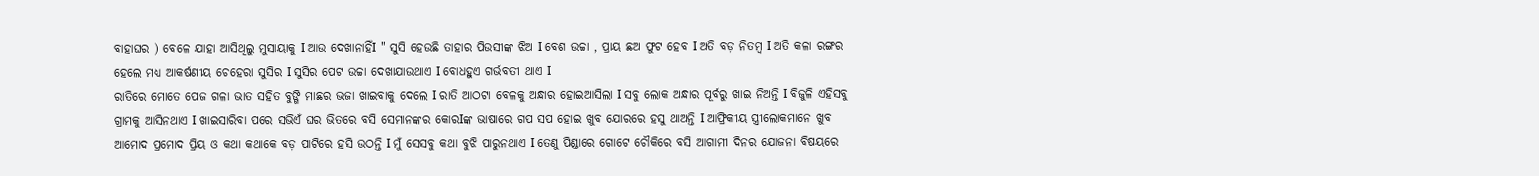ବାହାଘର ) ବେଳେ ଯାହା ଆସିଥିଲୁ ମୁସାୟାକୁ I ଆଉ ଦେଖାନାହିଁI " ସୁସି ହେଉଛି ତାହାର ପିଉସୀଙ୍କ ଝିଅ I ବେଶ ଉଚ୍ଚା , ପ୍ରାୟ ଛଅ ଫୁଟ ହେବ I ଅତି ବଡ଼ ନିତମ୍ବ I ଅତି କଳା ରଙ୍ଗର ହେଲେ ମଧ୍ୟ ଆକର୍ଷଣୀୟ ଚେହେରା ସୁସିର I ସୁସିର ପେଟ ଉଚ୍ଚା ଦେଖାଯାଉଥାଏ I ବୋଧହୁଏ ଗର୍ଭବତୀ ଥାଏ I
ରାତିରେ ମୋତେ ପେଜ ଗଳା ଭାତ ସହିତ ବୁଙ୍ଗି ମାଛର ଭଜା ଖାଇବାକୁ ଦେଲେ I ରାତି ଆଠଟା ବେଳକୁ ଅନ୍ଧାର ହୋଇଆସିଲା I ସବୁ ଲୋକ ଅନ୍ଧାର ପୂର୍ବରୁ ଖାଇ ନିଅନ୍ତି I ବିଜୁଳି ଏହିସବୁ ଗ୍ରାମକୁ ଆସିନଥାଏ I ଖାଇସାରିବା ପରେ ସଭିଏଁ ଘର ଭିତରେ ବସି ସେମାନଙ୍କର କୋରIଙ୍କ ଭାଷାରେ ଗପ ସପ ହୋଇ ଖୁବ ଯୋରରେ ହସୁ ଥାଅନ୍ତି I ଆଫ୍ରିକୀୟ ସ୍ତ୍ରୀଲୋକମାନେ ଖୁବ ଆମୋଦ ପ୍ରମୋଦ ପ୍ରିୟ ଓ କଥା କଥାକେ ବଡ଼ ପାଟିରେ ହସି ଉଠନ୍ତି I ମୁଁ ସେସବୁ କଥା ବୁଝି ପାରୁନଥାଏ I ତେଣୁ ପିଣ୍ଡାରେ ଗୋଟେ ଚୌକିରେ ବସି ଆଗାମୀ ଦିନର ଯୋଜନା ବିଷୟରେ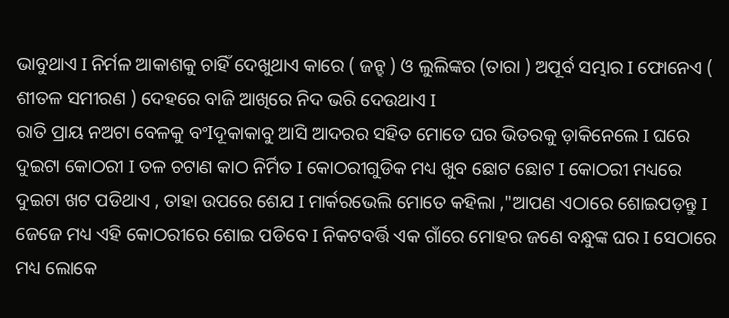ଭାବୁଥାଏ I ନିର୍ମଳ ଆକାଶକୁ ଚାହିଁ ଦେଖୁଥାଏ କାରେ ( ଜନ୍ହ ) ଓ ଲୁଲିଙ୍କର (ତାରା ) ଅପୂର୍ବ ସମ୍ଭାର I ଫୋନେଏ ( ଶୀତଳ ସମୀରଣ ) ଦେହରେ ବାଜି ଆଖିରେ ନିଦ ଭରି ଦେଉଥାଏ I
ରାତି ପ୍ରାୟ ନଅଟା ବେଳକୁ ବଂIଦୂକାକାବୁ ଆସି ଆଦରର ସହିତ ମୋତେ ଘର ଭିତରକୁ ଡ଼ାକିନେଲେ I ଘରେ ଦୁଇଟା କୋଠରୀ I ତଳ ଚଟାଣ କାଠ ନିର୍ମିତ I କୋଠରୀଗୁଡିକ ମଧ୍ୟ ଖୁବ ଛୋଟ ଛୋଟ I କୋଠରୀ ମଧ୍ୟରେ ଦୁଇଟା ଖଟ ପଡିଥାଏ , ତାହା ଉପରେ ଶେଯ I ମାର୍କରଭେଲି ମୋତେ କହିଲା ,"ଆପଣ ଏଠାରେ ଶୋଇପଡ଼ନ୍ତୁ I ଜେଜେ ମଧ୍ୟ ଏହି କୋଠରୀରେ ଶୋଇ ପଡିବେ I ନିକଟବର୍ତ୍ତି ଏକ ଗାଁରେ ମୋହର ଜଣେ ବନ୍ଧୁଙ୍କ ଘର I ସେଠାରେ ମଧ୍ୟ ଲୋକେ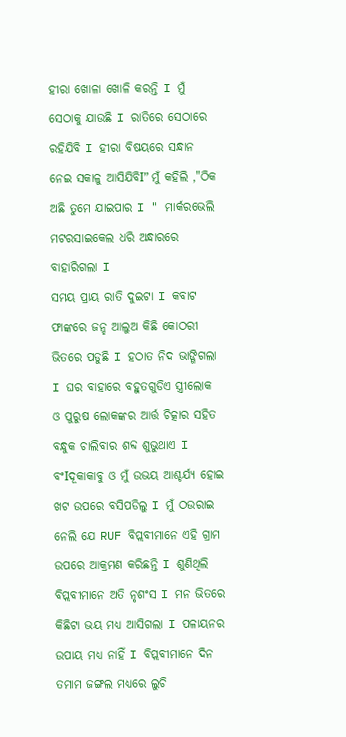ହୀରା ଖୋଳା ଖୋଳି କରନ୍ତି I ମୁଁ ସେଠାକୁ ଯାଉଛି I ରାତିରେ ସେଠାରେ ରହିଯିବି I ହୀରା ବିଷୟରେ ସନ୍ଧାନ ନେଇ ସକାଳୁ ଆସିଯିବିI” ମୁଁ କହିଲି ,"ଠିକ ଅଛି ତୁମେ ଯାଇପାର I " ମାର୍କରଭେଲି ମଟରସାଇକେଲ ଧରି ଅନ୍ଧାରରେ ବାହାରିଗଲା I
ସମୟ ପ୍ରାୟ ରାତି ଦୁଇଟା I କବାଟ ଫାଙ୍କରେ ଜନ୍ହ ଆଲୁଅ କିଛି କୋଠରୀ ଭିତରେ ପଡୁଛି I ହଠାତ ନିଦ ଭାଙ୍ଗିଗଲା I ଘର ବାହାରେ ବହୁତଗୁଡିଏ ସ୍ତ୍ରୀଲୋକ ଓ ପୁରୁଷ ଲୋକଙ୍କର ଆର୍ତ୍ତ ଚିତ୍କାର ସହିତ ବନ୍ଧୁକ ଚାଲିବାର ଶବ୍ଦ ଶୁଭୁଥାଏ I ବଂIଦୂକାକାବୁ ଓ ମୁଁ ଉଭୟ ଆଶ୍ଚର୍ଯ୍ୟ ହୋଇ ଖଟ ଉପରେ ବସିପଡିଲୁ I ମୁଁ ଠଉରାଇ ନେଲି ଯେ RUF ବିପ୍ଲବୀମାନେ ଏହି ଗ୍ରାମ ଉପରେ ଆକ୍ରମଣ କରିଛନ୍ତି I ଶୁଣିଥିଲି ବିପ୍ଲବୀମାନେ ଅତି ନୃଶଂସ I ମନ ଭିତରେ କିଛିଟା ଭୟ ମଧ୍ୟ ଆସିଗଲା I ପଳାୟନର ଉପାୟ ମଧ୍ୟ ନାହିଁ I ବିପ୍ଲବୀମାନେ ଦିନ ତମାମ ଜଙ୍ଗଲ ମଧ୍ୟରେ ଲୁଚି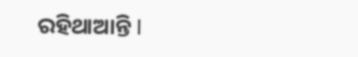ରହିଥାଆନ୍ତି I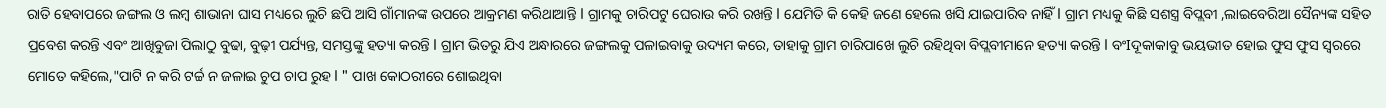ରାତି ହେବାପରେ ଜଙ୍ଗଲ ଓ ଲମ୍ବ ଶାଭାନା ଘାସ ମଧ୍ୟରେ ଲୁଚି ଛପି ଆସି ଗାଁମାନଙ୍କ ଉପରେ ଆକ୍ରମଣ କରିଥାଆନ୍ତି I ଗ୍ରାମକୁ ଚାରିପଟୁ ଘେରାଉ କରି ରଖନ୍ତି I ଯେମିତି କି କେହି ଜଣେ ହେଲେ ଖସି ଯାଇପାରିବ ନାହିଁ I ଗ୍ରାମ ମଧ୍ୟକୁ କିଛି ସଶସ୍ତ୍ର ବିପ୍ଲବୀ ,ଲାଇବେରିଆ ସୈନ୍ୟଙ୍କ ସହିତ ପ୍ରବେଶ କରନ୍ତି ଏବଂ ଆଖିବୁଜା ପିଲାଠୁ ବୁଢା, ବୁଢ଼ୀ ପର୍ଯ୍ୟନ୍ତ, ସମସ୍ତଙ୍କୁ ହତ୍ୟା କରନ୍ତି I ଗ୍ରାମ ଭିତରୁ ଯିଏ ଅନ୍ଧାରରେ ଜଙ୍ଗଲକୁ ପଳାଇବାକୁ ଉଦ୍ୟମ କରେ, ତାହାକୁ ଗ୍ରାମ ଚାରିପାଖେ ଲୁଚି ରହିଥିବା ବିପ୍ଲବୀମାନେ ହତ୍ୟା କରନ୍ତି I ବଂIଦୂକାକାବୁ ଭୟଭୀତ ହୋଇ ଫୁସ ଫୁସ ସ୍ୱରରେ ମୋତେ କହିଲେ,"ପାଟି ନ କରି ଟର୍ଚ୍ଚ ନ ଜଳାଇ ଚୁପ ଚାପ ରୁହ I " ପାଖ କୋଠରୀରେ ଶୋଇଥିବା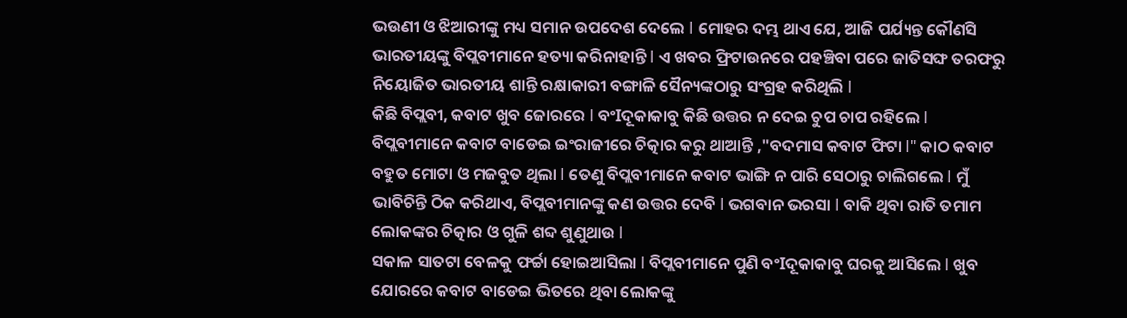ଭଉଣୀ ଓ ଝିଆରୀଙ୍କୁ ମଧ୍ୟ ସମାନ ଉପଦେଶ ଦେଲେ I ମୋହର ଦମ୍ଭ ଥାଏ ଯେ, ଆଜି ପର୍ଯ୍ୟନ୍ତ କୌଣସି ଭାରତୀୟଙ୍କୁ ବିପ୍ଲବୀମାନେ ହତ୍ୟା କରିନାହାନ୍ତି I ଏ ଖବର ଫ୍ରିଟାଉନରେ ପହଞ୍ଚିବା ପରେ ଜାତିସଙ୍ଘ ତରଫରୁ ନିୟୋଜିତ ଭାରତୀୟ ଶାନ୍ତି ରକ୍ଷାକାରୀ ବଙ୍ଗାଳି ସୈନ୍ୟଙ୍କଠାରୁ ସଂଗ୍ରହ କରିଥିଲି I
କିଛି ବିପ୍ଲବୀ, କବାଟ ଖୁବ ଜୋରରେ I ବଂIଦୂକାକାବୁ କିଛି ଉତ୍ତର ନ ଦେଇ ଚୁପ ଚାପ ରହିଲେ I ବିପ୍ଲବୀମାନେ କବାଟ ବାଡେଇ ଇଂରାଜୀରେ ଚିତ୍କାର କରୁ ଥାଆନ୍ତି ,"ବଦମାସ କବାଟ ଫିଟା I" କାଠ କବାଟ ବହୁତ ମୋଟା ଓ ମଜବୁତ ଥିଲା I ତେଣୁ ବିପ୍ଲବୀମାନେ କବାଟ ଭାଙ୍ଗି ନ ପାରି ସେଠାରୁ ଚାଲିଗଲେ I ମୁଁ ଭାବିଚିନ୍ତି ଠିକ କରିଥାଏ, ବିପ୍ଲବୀମାନଙ୍କୁ କଣ ଉତ୍ତର ଦେବି I ଭଗବାନ ଭରସା I ବାକି ଥିବା ରାତି ତମାମ ଲୋକଙ୍କର ଚିତ୍କାର ଓ ଗୁଳି ଶବ୍ଦ ଶୁଣୁଥାଉ I
ସକାଳ ସାତଟା ବେଳକୁ ଫର୍ଚ୍ଚା ହୋଇଆସିଲା I ବିପ୍ଲବୀମାନେ ପୁଣି ବଂIଦୂକାକାବୁ ଘରକୁ ଆସିଲେ I ଖୁବ ଯୋରରେ କବାଟ ବାଡେଇ ଭିତରେ ଥିବା ଲୋକଙ୍କୁ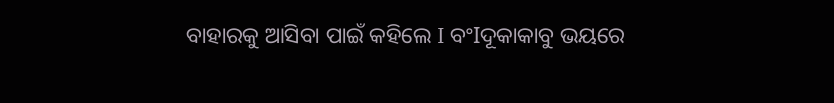ବାହାରକୁ ଆସିବା ପାଇଁ କହିଲେ I ବଂIଦୂକାକାବୁ ଭୟରେ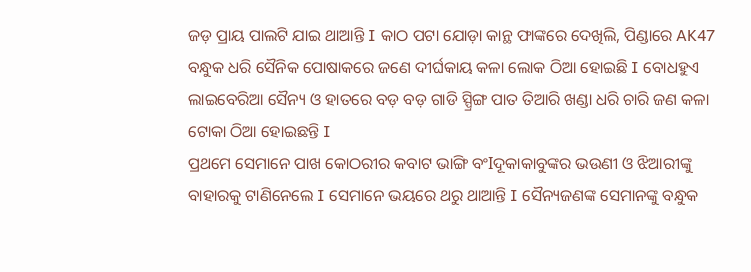ଜଡ଼ ପ୍ରାୟ ପାଲଟି ଯାଇ ଥାଆନ୍ତି I କାଠ ପଟା ଯୋଡ଼ା କାନ୍ଥ ଫାଙ୍କରେ ଦେଖିଲି, ପିଣ୍ଡାରେ AK47 ବନ୍ଧୁକ ଧରି ସୈନିକ ପୋଷାକରେ ଜଣେ ଦୀର୍ଘକାୟ କଳା ଲୋକ ଠିଆ ହୋଇଛି I ବୋଧହୁଏ ଲାଇବେରିଆ ସୈନ୍ୟ ଓ ହାତରେ ବଡ଼ ବଡ଼ ଗାଡି ସ୍ପ୍ରିଙ୍ଗ ପାତ ତିଆରି ଖଣ୍ଡା ଧରି ଚାରି ଜଣ କଳା ଟୋକା ଠିଆ ହୋଇଛନ୍ତି I
ପ୍ରଥମେ ସେମାନେ ପାଖ କୋଠରୀର କବାଟ ଭାଙ୍ଗି ବଂIଦୂକାକାବୁଙ୍କର ଭଉଣୀ ଓ ଝିଆରୀଙ୍କୁ ବାହାରକୁ ଟାଣିନେଲେ I ସେମାନେ ଭୟରେ ଥରୁ ଥାଆନ୍ତି I ସୈନ୍ୟଜଣଙ୍କ ସେମାନଙ୍କୁ ବନ୍ଧୁକ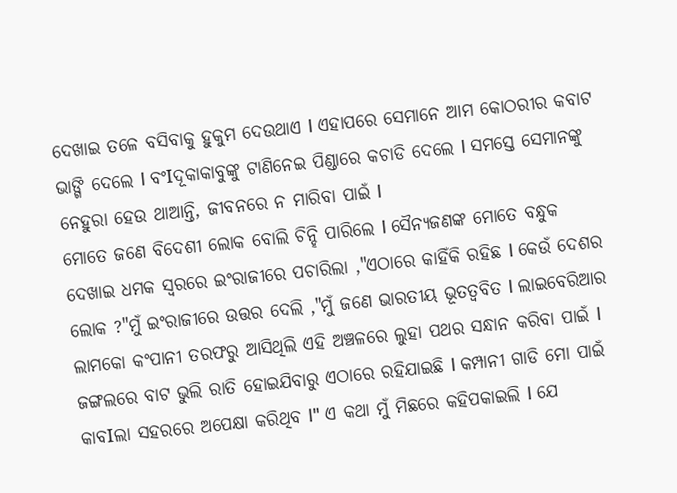ଦେଖାଇ ତଳେ ବସିବାକୁ ହୁକୁମ ଦେଉଥାଏ I ଏହାପରେ ସେମାନେ ଆମ କୋଠରୀର କବାଟ ଭାଙ୍ଗି ଦେଲେ I ବଂIଦୂକାକାବୁଙ୍କୁ ଟାଣିନେଇ ପିଣ୍ଡାରେ କଚାଡି ଦେଲେ I ସମସ୍ତେ ସେମାନଙ୍କୁ ନେହୁରା ହେଉ ଥାଆନ୍ତି, ଜୀବନରେ ନ ମାରିବା ପାଇଁ I
ମୋତେ ଜଣେ ବିଦେଶୀ ଲୋକ ବୋଲି ଚିନ୍ହି ପାରିଲେ I ସୈନ୍ୟଜଣଙ୍କ ମୋତେ ବନ୍ଧୁକ ଦେଖାଇ ଧମକ ସ୍ୱରରେ ଇଂରାଜୀରେ ପଚାରିଲା ,"ଏଠାରେ କାହିଁକି ରହିଛ I କେଉଁ ଦେଶର ଲୋକ ?"ମୁଁ ଇଂରାଜୀରେ ଉତ୍ତର ଦେଲି ,"ମୁଁ ଜଣେ ଭାରତୀୟ ଭୂତତ୍ଵବିତ I ଲାଇବେରିଆର ଲାମକୋ କଂପାନୀ ତରଫରୁ ଆସିଥିଲି ଏହି ଅଞ୍ଚଳରେ ଲୁହା ପଥର ସନ୍ଧାନ କରିବା ପାଇଁ I ଜଙ୍ଗଲରେ ବାଟ ଭୁଲି ରାତି ହୋଇଯିବାରୁ ଏଠାରେ ରହିଯାଇଛି I କମ୍ପାନୀ ଗାଡି ମୋ ପାଇଁ କାବIଲା ସହରରେ ଅପେକ୍ଷା କରିଥିବ I" ଏ କଥା ମୁଁ ମିଛରେ କହିପକାଇଲି I ଯେ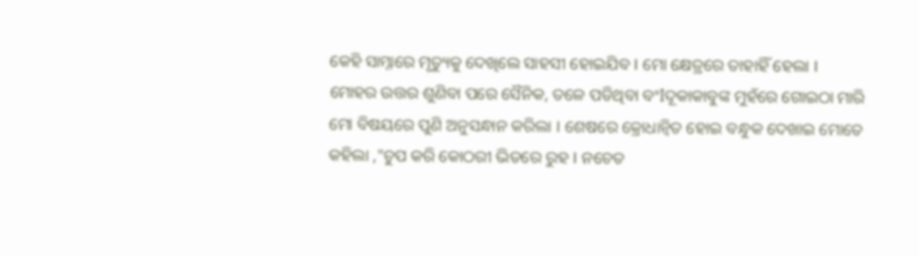କେହି ସାମ୍ନାରେ ମୃତ୍ୟୁକୁ ଦେଖିଲେ ସାହସୀ ହୋଇଯିବ I ମୋ କ୍ଷେତ୍ରରେ ତାହାହିଁ ହେଲା I
ମୋହର ଉତ୍ତର ଶୁଣିବା ପରେ ସୈନିକ, ତଳେ ପଡିଥିବା ବଂIଦୂକାକାବୁଙ୍କ ମୁହଁରେ ଗୋଇଠା ମାରି ମୋ ବିଷୟରେ ପୁଣି ଅନୁସନ୍ଧାନ କରିଲା I ଶେଷରେ କ୍ରୋଧାନ୍ୱିତ ହୋଇ ବନ୍ଧୁକ ଦେଖାଇ ମୋତେ କହିଲା ,"ଚୁପ କରି କୋଠରୀ ଭିତରେ ରୁହ I ନଚେତ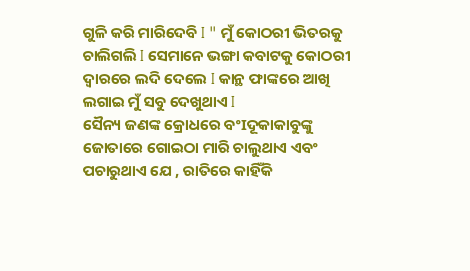ଗୁଳି କରି ମାରିଦେବି I " ମୁଁ କୋଠରୀ ଭିତରକୁ ଚାଲିଗଲି I ସେମାନେ ଭଙ୍ଗା କବାଟକୁ କୋଠରୀ ଦ୍ୱାରରେ ଲଦି ଦେଲେ I କାନ୍ଥ ଫାଙ୍କରେ ଆଖି ଲଗାଇ ମୁଁ ସବୁ ଦେଖୁଥାଏ I
ସୈନ୍ୟ ଜଣଙ୍କ କ୍ରୋଧରେ ବଂIଦୂକାକାବୁଙ୍କୁ ଜୋତାରେ ଗୋଇଠା ମାରି ଚାଲୁଥାଏ ଏବଂ ପଚାରୁଥାଏ ଯେ , ରାତିରେ କାହିଁକି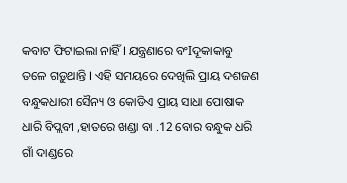କବାଟ ଫିଟାଇଲା ନାହିଁ I ଯନ୍ତ୍ରଣାରେ ବଂIଦୂକାକାବୁ ତଳେ ଗଡ଼ୁଥାନ୍ତି I ଏହି ସମୟରେ ଦେଖିଲି ପ୍ରାୟ ଦଶଜଣ ବନ୍ଧୁକଧାରୀ ସୈନ୍ୟ ଓ କୋଡିଏ ପ୍ରାୟ ସାଧା ପୋଷାକ ଧାରି ବିପ୍ଲବୀ ,ହାତରେ ଖଣ୍ଡା ବା .12 ବୋର ବନ୍ଧୁକ ଧରି ଗାଁ ଦାଣ୍ଡରେ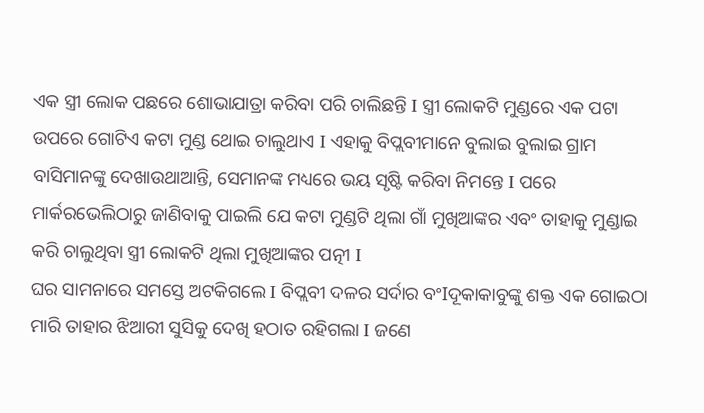ଏକ ସ୍ତ୍ରୀ ଲୋକ ପଛରେ ଶୋଭାଯାତ୍ରା କରିବା ପରି ଚାଲିଛନ୍ତି I ସ୍ତ୍ରୀ ଲୋକଟି ମୁଣ୍ଡରେ ଏକ ପଟା ଉପରେ ଗୋଟିଏ କଟା ମୁଣ୍ଡ ଥୋଇ ଚାଲୁଥାଏ I ଏହାକୁ ବିପ୍ଲବୀମାନେ ବୁଲାଇ ବୁଲାଇ ଗ୍ରାମ ବାସିମାନଙ୍କୁ ଦେଖାଉଥାଆନ୍ତି, ସେମାନଙ୍କ ମଧ୍ୟରେ ଭୟ ସୃଷ୍ଟି କରିବା ନିମନ୍ତେ I ପରେ ମାର୍କରଭେଲିଠାରୁ ଜାଣିବାକୁ ପାଇଲି ଯେ କଟା ମୁଣ୍ଡଟି ଥିଲା ଗାଁ ମୁଖିଆଙ୍କର ଏବଂ ତାହାକୁ ମୁଣ୍ଡାଇ କରି ଚାଲୁଥିବା ସ୍ତ୍ରୀ ଲୋକଟି ଥିଲା ମୁଖିଆଙ୍କର ପତ୍ନୀ I
ଘର ସାମନାରେ ସମସ୍ତେ ଅଟକିଗଲେ I ବିପ୍ଲବୀ ଦଳର ସର୍ଦାର ବଂIଦୂକାକାବୁଙ୍କୁ ଶକ୍ତ ଏକ ଗୋଇଠା ମାରି ତାହାର ଝିଆରୀ ସୁସିକୁ ଦେଖି ହଠାତ ରହିଗଲା I ଜଣେ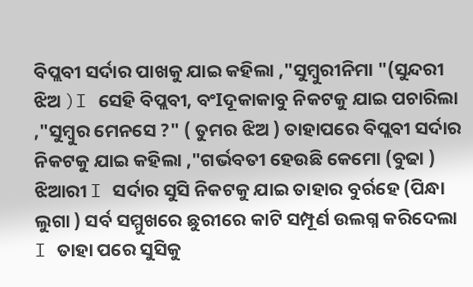ବିପ୍ଲବୀ ସର୍ଦାର ପାଖକୁ ଯାଇ କହିଲା ,"ସୁମ୍ବୁରୀନିମା "(ସୁନ୍ଦରୀ ଝିଅ )I ସେହି ବିପ୍ଲବୀ, ବଂIଦୂକାକାବୁ ନିକଟକୁ ଯାଇ ପଚାରିଲା ,"ସୁମ୍ବୁର ମେନସେ ?" ( ତୁମର ଝିଅ ) ତାହାପରେ ବିପ୍ଲବୀ ସର୍ଦାର ନିକଟକୁ ଯାଇ କହିଲା ,"ଗର୍ଭବତୀ ହେଉଛି କେମୋ (ବୁଢା ) ଝିଆରୀ I ସର୍ଦାର ସୁସି ନିକଟକୁ ଯାଇ ତାହାର ବୁର୍ରହେ (ପିନ୍ଧା ଲୁଗା ) ସର୍ବ ସମ୍ମୁଖରେ ଛୁରୀରେ କାଟି ସମ୍ପୂର୍ଣ ଉଲଗ୍ନ କରିଦେଲା I ତାହା ପରେ ସୁସିକୁ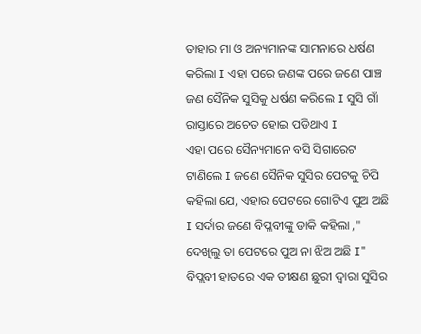ତାହାର ମା ଓ ଅନ୍ୟମାନଙ୍କ ସାମନାରେ ଧର୍ଷଣ କରିଲା I ଏହା ପରେ ଜଣଙ୍କ ପରେ ଜଣେ ପାଞ୍ଚ ଜଣ ସୈନିକ ସୁସିକୁ ଧର୍ଷଣ କରିଲେ I ସୁସି ଗାଁ ରାସ୍ତାରେ ଅଚେତ ହୋଇ ପଡିଥାଏ I
ଏହା ପରେ ସୈନ୍ୟମାନେ ବସି ସିଗାରେଟ ଟାଣିଲେ I ଜଣେ ସୈନିକ ସୁସିର ପେଟକୁ ଚିପି କହିଲା ଯେ, ଏହାର ପେଟରେ ଗୋଟିଏ ପୁଅ ଅଛି I ସର୍ଦାର ଜଣେ ବିପ୍ଳବୀଙ୍କୁ ଡାକି କହିଲା ," ଦେଖିଲୁ ତା ପେଟରେ ପୁଅ ନା ଝିଅ ଅଛି I" ବିପ୍ଲବୀ ହାତରେ ଏକ ତୀକ୍ଷଣ ଛୁରୀ ଦ୍ୱାରା ସୁସିର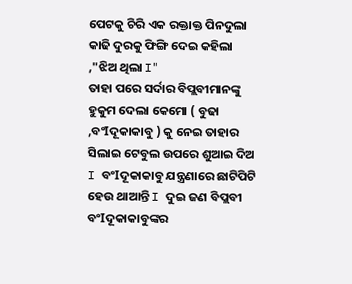ପେଟକୁ ଚିରି ଏକ ରକ୍ତାକ୍ତ ପିନଦୁଲା କାଢି ଦୁରକୁ ଫିଙ୍ଗି ଦେଇ କହିଲା ,"ଝିଅ ଥିଲା I"
ତାହା ପରେ ସର୍ଦାର ବିପ୍ଲବୀମାନଙ୍କୁ ହୁକୁମ ଦେଲା କେମୋ ( ବୁଢା ,ବଂIଦୂକାକାବୁ ) କୁ ନେଇ ତାହାର ସିଲାଇ ଟେବୁଲ ଉପରେ ଶୁଆଇ ଦିଅ I ବଂIଦୂକାକାବୁ ଯନ୍ତ୍ରଣାରେ ଛାଟିପିଟି ହେଉ ଥାଆନ୍ତି I ଦୁଇ ଜଣ ବିପ୍ଲବୀ ବଂIଦୂକାକାବୁଙ୍କର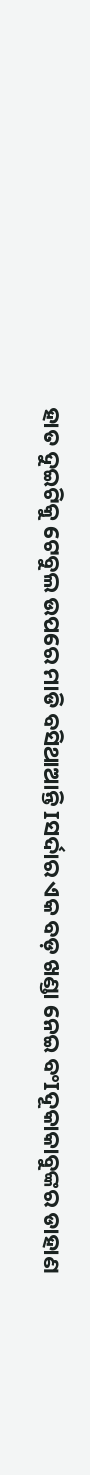ହାତ ଦୁଇଟିକୁ ଟେବୁଲ ଉପରେ ମାଡି ବସିଥାଆନ୍ତି Iସର୍ଦାର ଏକ ବଡ଼ ଖଣ୍ଡା ନେଇ ବଂIଦୂକାକାବୁଙ୍କର ଡାହାଣ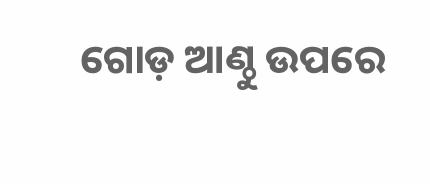ଗୋଡ଼ ଆଣ୍ଠୁ ଉପରେ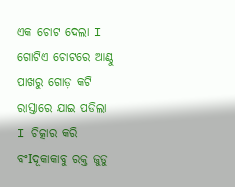ଏକ ଚୋଟ ଦେଲା I ଗୋଟିଏ ଚୋଟରେ ଆଣ୍ଠୁ ପାଖରୁ ଗୋଡ଼ କଟି ରାସ୍ତାରେ ଯାଇ ପଡିଲା I ଚିତ୍କାର କରି ବଂIଦୂକାକାବୁ ରକ୍ତ ଜୁଡୁ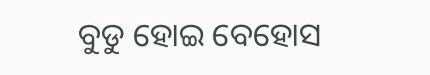ବୁଡୁ ହୋଇ ବେହୋସ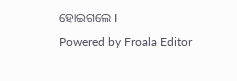ହୋଇଗଲେ I
Powered by Froala Editor